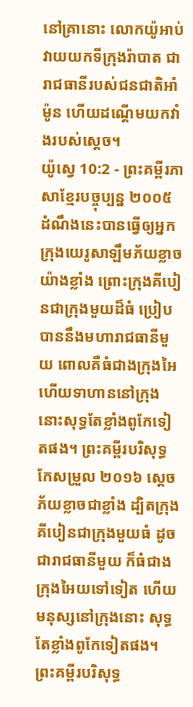នៅគ្រានោះ លោកយ៉ូអាប់វាយយកទីក្រុងរ៉ាបាត ជារាជធានីរបស់ជនជាតិអាំម៉ូន ហើយដណ្ដើមយកវាំងរបស់ស្ដេច។
យ៉ូស្វេ 10:2 - ព្រះគម្ពីរភាសាខ្មែរបច្ចុប្បន្ន ២០០៥ ដំណឹងនេះបានធ្វើឲ្យអ្នកក្រុងយេរូសាឡឹមភ័យខ្លាចយ៉ាងខ្លាំង ព្រោះក្រុងគីបៀនជាក្រុងមួយដ៏ធំ ប្រៀបបាននឹងមហារាជធានីមួយ ពោលគឺធំជាងក្រុងអៃ ហើយទាហាននៅក្រុងនោះសុទ្ធតែខ្លាំងពូកែទៀតផង។ ព្រះគម្ពីរបរិសុទ្ធកែសម្រួល ២០១៦ ស្ដេច ភ័យខ្លាចជាខ្លាំង ដ្បិតក្រុងគីបៀនជាក្រុងមួយធំ ដូចជារាជធានីមួយ ក៏ធំជាងក្រុងអៃយទៅទៀត ហើយមនុស្សនៅក្រុងនោះ សុទ្ធតែខ្លាំងពូកែទៀតផង។ ព្រះគម្ពីរបរិសុទ្ធ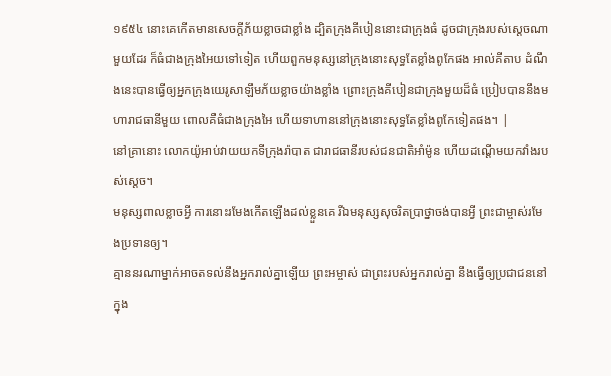១៩៥៤ នោះគេកើតមានសេចក្ដីភ័យខ្លាចជាខ្លាំង ដ្បិតក្រុងគីបៀននោះជាក្រុងធំ ដូចជាក្រុងរបស់ស្តេចណាមួយដែរ ក៏ធំជាងក្រុងអៃយទៅទៀត ហើយពួកមនុស្សនៅក្រុងនោះសុទ្ធតែខ្លាំងពូកែផង អាល់គីតាប ដំណឹងនេះបានធ្វើឲ្យអ្នកក្រុងយេរូសាឡឹមភ័យខ្លាចយ៉ាងខ្លាំង ព្រោះក្រុងគីបៀនជាក្រុងមួយដ៏ធំ ប្រៀបបាននឹងមហារាជធានីមួយ ពោលគឺធំជាងក្រុងអៃ ហើយទាហាននៅក្រុងនោះសុទ្ធតែខ្លាំងពូកែទៀតផង។ |
នៅគ្រានោះ លោកយ៉ូអាប់វាយយកទីក្រុងរ៉ាបាត ជារាជធានីរបស់ជនជាតិអាំម៉ូន ហើយដណ្ដើមយកវាំងរបស់ស្ដេច។
មនុស្សពាលខ្លាចអ្វី ការនោះរមែងកើតឡើងដល់ខ្លួនគេ រីឯមនុស្សសុចរិតប្រាថ្នាចង់បានអ្វី ព្រះជាម្ចាស់រមែងប្រទានឲ្យ។
គ្មាននរណាម្នាក់អាចតទល់នឹងអ្នករាល់គ្នាឡើយ ព្រះអម្ចាស់ ជាព្រះរបស់អ្នករាល់គ្នា នឹងធ្វើឲ្យប្រជាជននៅក្នុង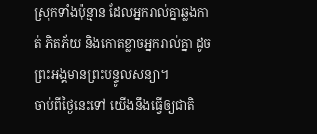ស្រុកទាំងប៉ុន្មាន ដែលអ្នករាល់គ្នាឆ្លងកាត់ ភិតភ័យ និងកោតខ្លាចអ្នករាល់គ្នា ដូចព្រះអង្គមានព្រះបន្ទូលសន្យា។
ចាប់ពីថ្ងៃនេះទៅ យើងនឹងធ្វើឲ្យជាតិ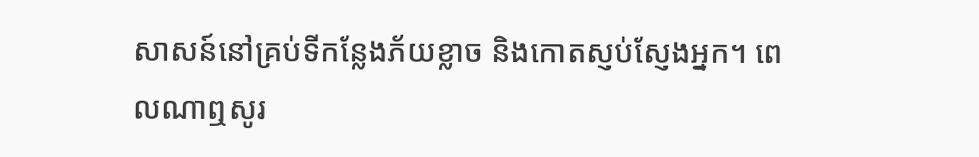សាសន៍នៅគ្រប់ទីកន្លែងភ័យខ្លាច និងកោតស្ញប់ស្ញែងអ្នក។ ពេលណាឮសូរ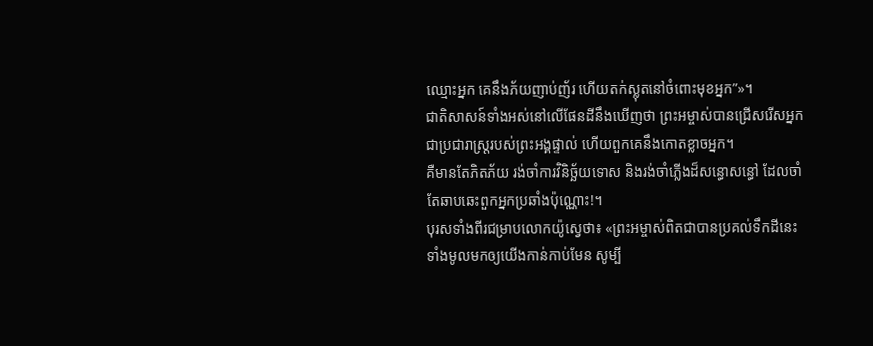ឈ្មោះអ្នក គេនឹងភ័យញាប់ញ័រ ហើយតក់ស្លុតនៅចំពោះមុខអ្នក”»។
ជាតិសាសន៍ទាំងអស់នៅលើផែនដីនឹងឃើញថា ព្រះអម្ចាស់បានជ្រើសរើសអ្នកជាប្រជារាស្ត្ររបស់ព្រះអង្គផ្ទាល់ ហើយពួកគេនឹងកោតខ្លាចអ្នក។
គឺមានតែភិតភ័យ រង់ចាំការវិនិច្ឆ័យទោស និងរង់ចាំភ្លើងដ៏សន្ធោសន្ធៅ ដែលចាំតែឆាបឆេះពួកអ្នកប្រឆាំងប៉ុណ្ណោះ!។
បុរសទាំងពីរជម្រាបលោកយ៉ូស្វេថា៖ «ព្រះអម្ចាស់ពិតជាបានប្រគល់ទឹកដីនេះទាំងមូលមកឲ្យយើងកាន់កាប់មែន សូម្បី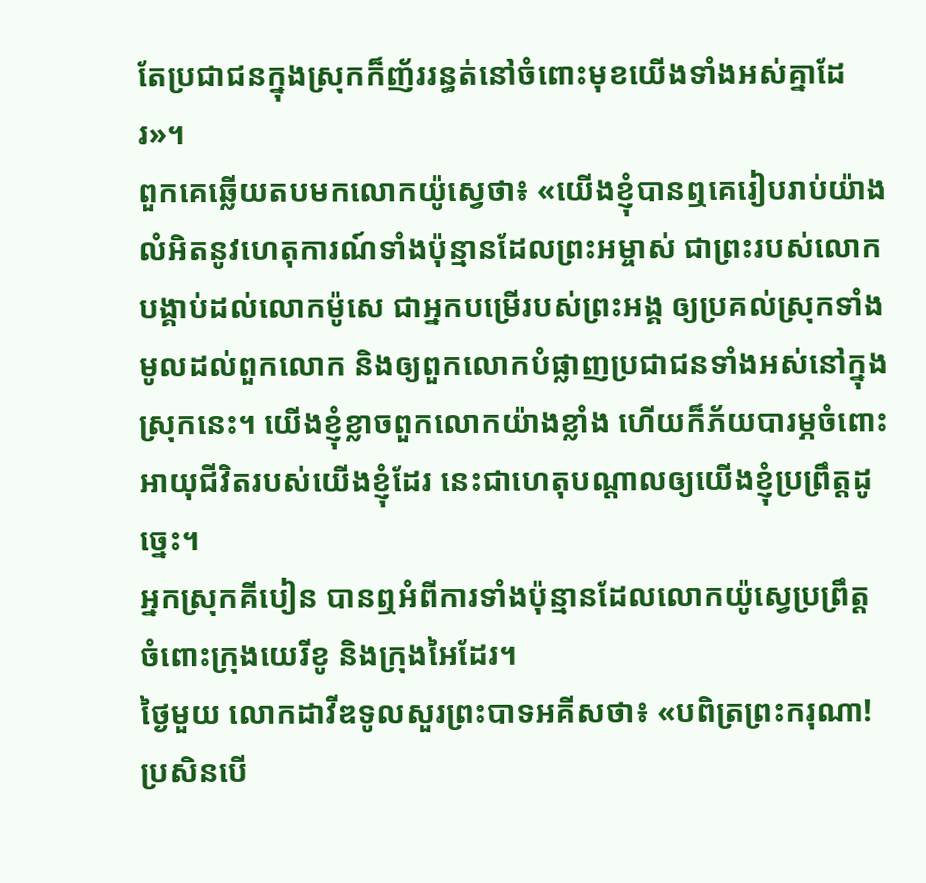តែប្រជាជនក្នុងស្រុកក៏ញ័ររន្ធត់នៅចំពោះមុខយើងទាំងអស់គ្នាដែរ»។
ពួកគេឆ្លើយតបមកលោកយ៉ូស្វេថា៖ «យើងខ្ញុំបានឮគេរៀបរាប់យ៉ាងលំអិតនូវហេតុការណ៍ទាំងប៉ុន្មានដែលព្រះអម្ចាស់ ជាព្រះរបស់លោក បង្គាប់ដល់លោកម៉ូសេ ជាអ្នកបម្រើរបស់ព្រះអង្គ ឲ្យប្រគល់ស្រុកទាំងមូលដល់ពួកលោក និងឲ្យពួកលោកបំផ្លាញប្រជាជនទាំងអស់នៅក្នុងស្រុកនេះ។ យើងខ្ញុំខ្លាចពួកលោកយ៉ាងខ្លាំង ហើយក៏ភ័យបារម្ភចំពោះអាយុជីវិតរបស់យើងខ្ញុំដែរ នេះជាហេតុបណ្ដាលឲ្យយើងខ្ញុំប្រព្រឹត្តដូច្នេះ។
អ្នកស្រុកគីបៀន បានឮអំពីការទាំងប៉ុន្មានដែលលោកយ៉ូស្វេប្រព្រឹត្តចំពោះក្រុងយេរីខូ និងក្រុងអៃដែរ។
ថ្ងៃមួយ លោកដាវីឌទូលសួរព្រះបាទអគីសថា៖ «បពិត្រព្រះករុណា! ប្រសិនបើ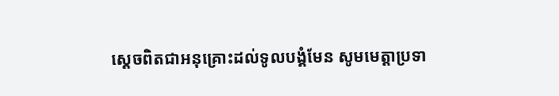ស្ដេចពិតជាអនុគ្រោះដល់ទូលបង្គំមែន សូមមេត្តាប្រទា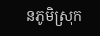នភូមិស្រុក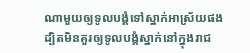ណាមួយឲ្យទូលបង្គំទៅស្នាក់អាស្រ័យផង ដ្បិតមិនគួរឲ្យទូលបង្គំស្នាក់នៅក្នុងរាជ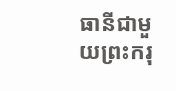ធានីជាមួយព្រះករុ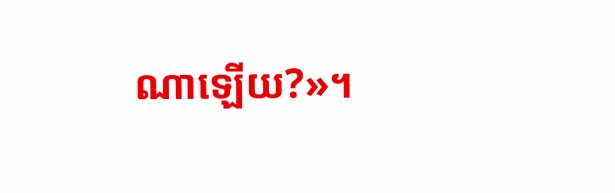ណាឡើយ?»។